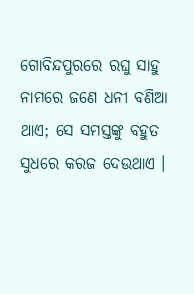ଗୋବିନ୍ଦପୁରରେ ରଘୁ ସାହୁ ନାମରେ ଜଣେ ଧନୀ ବଣିଆ ଥାଏ; ସେ ସମସ୍ତଙ୍କୁ ବହୁତ ସୁଧରେ କରଜ ଦେଉଥାଏ ।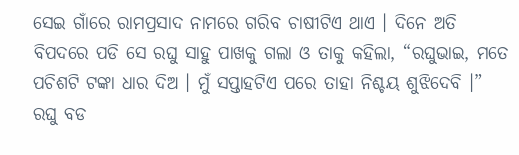ସେଇ ଗାଁରେ ରାମପ୍ରସାଦ ନାମରେ ଗରିବ ଚାଷୀଟିଏ ଥାଏ । ଦିନେ ଅତି ବିପଦରେ ପଡି ସେ ରଘୁ ସାହୁ ପାଖକୁ ଗଲା ଓ ତାକୁ କହିଲା, “ରଘୁଭାଇ, ମତେ ପଚିଶଟି ଟଙ୍କା ଧାର ଦିଅ । ମୁଁ ସପ୍ତାହଟିଏ ପରେ ତାହା ନିଶ୍ଚୟ ଶୁଝିଦେବି ।”
ରଘୁ ବଡ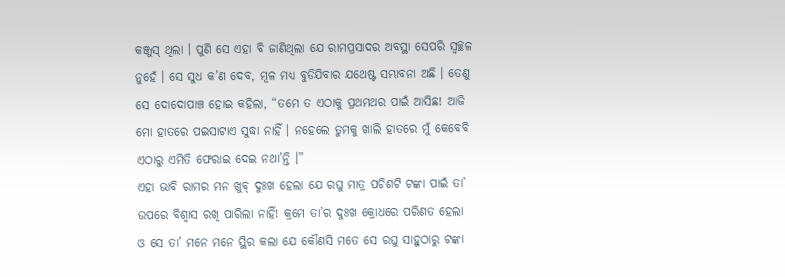କଞ୍ଜୁସ୍ ଥିଲା । ପୁଣି ସେ ଏହା ବି ଜାଣିଥିଲା ଯେ ରାମପ୍ରସାଦର ଅବସ୍ଥା ସେପରି ସ୍ୱଚ୍ଛଳ ନୁହେଁ । ସେ ସୁଧ କ’ଣ ଦେବ, ମୂଳ ମଧ୍ୟ ବୁଡିଯିବାର ଯଥେଷ୍ଟ ସମ୍ଭାବନା ଅଛି । ତେଣୁ ସେ ଦୋଦୋପାଞ୍ଚ ହୋଇ କହିଲା, “ତମେ ତ ଏଠାକୁ ପ୍ରଥମଥର ପାଇଁ ଆସିଛ! ଆଜି ମୋ ହାତରେ ପଇସାଟାଏ ସୁଦ୍ଧା ନାହିଁ । ନହେଲେ ତୁମକୁ ଖାଲି ହାତରେ ମୁଁ କେବେବି ଏଠାରୁ ଏମିତି ଫେରାଇ ଦେଇ ନଥା’ନ୍ତି ।”
ଏହା ଭାବି ରାମର ମନ ଖୁବ୍ ଦୁଃଖ ହେଲା ଯେ ରଘୁ ମାତ୍ର ପଚିଶଟି ଟଙ୍କା ପାଇଁ ତା’ ଉପରେ ବିଶ୍ୱାସ ରଖି ପାରିଲା ନାହିଁ! କ୍ରମେ ତା’ର ଦୁଃଖ କ୍ରୋଧରେ ପରିଣତ ହେଲା ଓ ସେ ତା’ ମନେ ମନେ ସ୍ଥିର କଲା ଯେ କୌଣସି ମତେ ସେ ରଘୁ ସାହୁଠାରୁ ଟଙ୍କା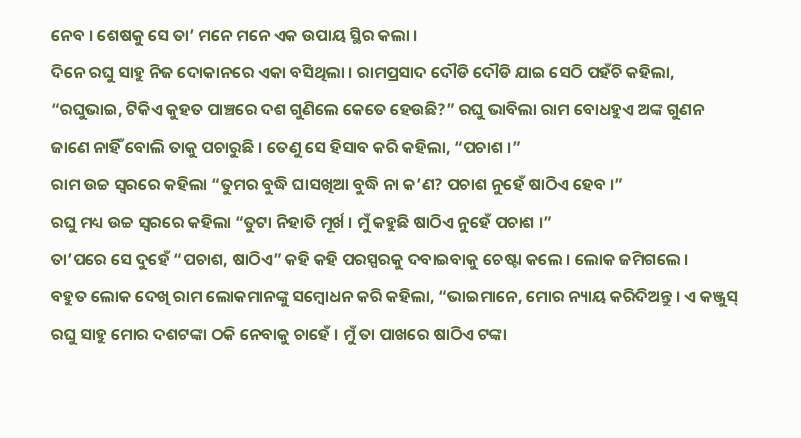ନେବ । ଶେଷକୁ ସେ ତା’ ମନେ ମନେ ଏକ ଉପାୟ ସ୍ଥିର କଲା ।
ଦିନେ ରଘୁ ସାହୁ ନିଜ ଦୋକାନରେ ଏକା ବସିଥିଲା । ରାମପ୍ରସାଦ ଦୌଡି ଦୌଡି ଯାଇ ସେଠି ପହଁଚି କହିଲା, “ରଘୁଭାଇ, ଟିକିଏ କୁହତ ପାଞ୍ଚରେ ଦଶ ଗୁଣିଲେ କେତେ ହେଉଛି?” ରଘୁ ଭାବିଲା ରାମ ବୋଧହୁଏ ଅଙ୍କ ଗୁଣନ ଜାଣେ ନାହିଁ ବୋଲି ତାକୁ ପଚାରୁଛି । ତେଣୁ ସେ ହିସାବ କରି କହିଲା, “ପଚାଶ ।”
ରାମ ଉଚ୍ଚ ସ୍ୱରରେ କହିଲା “ତୁମର ବୁଦ୍ଧି ଘାସଖିଆ ବୁଦ୍ଧି ନା କ’ଣ? ପଚାଶ ନୁହେଁ ଷାଠିଏ ହେବ ।”
ରଘୁ ମଧ୍ୟ ଉଚ୍ଚ ସ୍ୱରରେ କହିଲା “ତୁଟା ନିହାତି ମୂର୍ଖ । ମୁଁ କହୁଛି ଷାଠିଏ ନୁହେଁ ପଚାଶ ।”
ତା’ପରେ ସେ ଦୁହେଁ “ପଚାଶ, ଷାଠିଏ” କହି କହି ପରସ୍ପରକୁ ଦବାଇବାକୁ ଚେଷ୍ଟା କଲେ । ଲୋକ ଜମିଗଲେ ।
ବହୁତ ଲୋକ ଦେଖି ରାମ ଲୋକମାନଙ୍କୁ ସମ୍ବୋଧନ କରି କହିଲା, “ଭାଇମାନେ, ମୋର ନ୍ୟାୟ କରିଦିଅନ୍ତୁ । ଏ କଞ୍ଜୁସ୍ ରଘୁ ସାହୁ ମୋର ଦଶଟଙ୍କା ଠକି ନେବାକୁ ଚାହେଁ । ମୁଁ ତା ପାଖରେ ଷାଠିଏ ଟଙ୍କା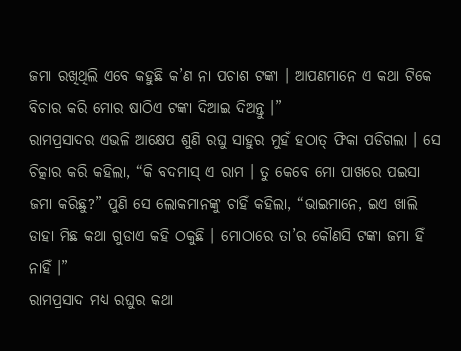ଜମା ରଖିଥିଲି ଏବେ କହୁଛି କ’ଣ ନା ପଚାଶ ଟଙ୍କା । ଆପଣମାନେ ଏ କଥା ଟିକେ ବିଚାର କରି ମୋର ଷାଠିଏ ଟଙ୍କା ଦିଆଇ ଦିଅନ୍ତୁ ।”
ରାମପ୍ରସାଦର ଏଭଳି ଆକ୍ଷେପ ଶୁଣି ରଘୁ ସାହୁର ମୁହଁ ହଠାତ୍ ଫିକା ପଡିଗଲା । ସେ ଚିତ୍କାର କରି କହିଲା, “କି ବଦମାସ୍ ଏ ରାମ । ତୁ କେବେ ମୋ ପାଖରେ ପଇସା ଜମା କରିଛୁ?” ପୁଣି ସେ ଲୋକମାନଙ୍କୁ ଚାହିଁ କହିଲା, “ଭାଇମାନେ, ଇଏ ଖାଲି ଡାହା ମିଛ କଥା ଗୁଡାଏ କହି ଠକୁଛି । ମୋଠାରେ ତା’ର କୌଣସି ଟଙ୍କା ଜମା ହିଁ ନାହିଁ ।”
ରାମପ୍ରସାଦ ମଧ୍ୟ ରଘୁର କଥା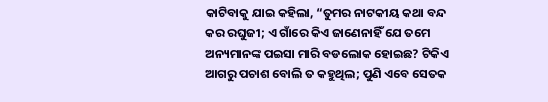କାଟିବାକୁ ଯାଇ କହିଲା, “ତୁମର ନାଟକୀୟ କଥା ବନ୍ଦ କର ରଘୁଜୀ; ଏ ଗାଁରେ କିଏ ଜାଣେନାହିଁ ଯେ ତମେ ଅନ୍ୟମାନଙ୍କ ପଇସା ମାରି ବଡଲୋକ ହୋଇଛ? ଟିକିଏ ଆଗରୁ ପଚାଶ ବୋଲି ତ କହୁଥିଲ; ପୁଣି ଏବେ ସେତକ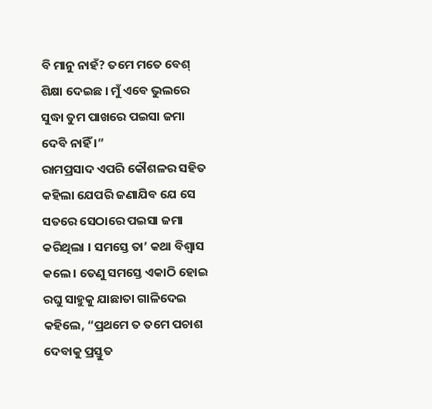ବି ମାନୁ ନାହଁ? ତମେ ମତେ ବେଶ୍ ଶିକ୍ଷା ଦେଇଛ । ମୁଁ ଏବେ ଭୁଲରେ ସୁଦ୍ଧା ତୁମ ପାଖରେ ପଇସା ଜମା ଦେବି ନାହିଁ ।”
ରାମପ୍ରସାଦ ଏପରି କୌଶଳର ସହିତ କହିଲା ଯେପରି ଜଣାଯିବ ଯେ ସେ ସତରେ ସେଠାରେ ପଇସା ଜମା କରିଥିଲା । ସମସ୍ତେ ତା’ କଥା ବିଶ୍ୱାସ କଲେ । ତେଣୁ ସମସ୍ତେ ଏକାଠି ହୋଇ ରଘୁ ସାହୁକୁ ଯାଛାତା ଗାଳିଦେଇ କହିଲେ, “ପ୍ରଥମେ ତ ତମେ ପଚାଶ ଦେବାକୁ ପ୍ରସ୍ତୁତ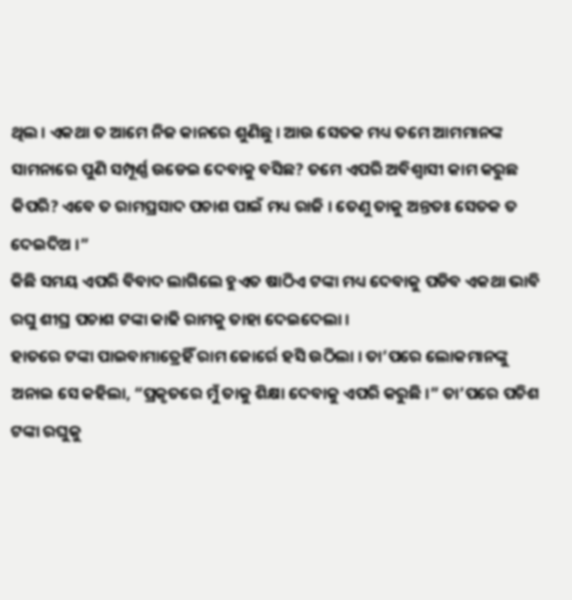ଥିଲ । ଏକଥା ତ ଆମେ ନିଜ କାନରେ ଶୁଣିଛୁ । ଆଉ ସେତକ ମଧ୍ୟ ତମେ ଆମମାନଙ୍କ ସାମନାରେ ପୁଣି ସମ୍ପୂର୍ଣ୍ଣ ଉଡେଇ ଦେବାକୁ ବସିଛ? ତମେ ଏପରି ଅବିଶ୍ୱାସୀ କାମ କରୁଛ କିପରି? ଏବେ ତ ରାମପ୍ରସାଦ ପଚାଶ ପାଇଁ ମଧ୍ୟ ରାଜି । ତେଣୁ ତାକୁ ଅନ୍ତତଃ ସେତକ ତ ଦେଇଦିଅ ।”
କିଛି ସମୟ ଏପରି ବିବାଦ ଲାଗିଲେ ହୁଏତ ଷାଠିଏ ଟଙ୍କା ମଧ୍ୟ ଦେବାକୁ ପଡିବ ଏକଥା ଭାବି ରଘୁ ଶୀଘ୍ର ପଚାଶ ଟଙ୍କା କାଢି ରାମକୁ ତାହା ଦେଇଦେଲା ।
ହାତରେ ଟଙ୍କା ପାଇବାମାତ୍ରେହିଁ ରାମ ଜୋର୍ରେ ହସି ଉଠିଲା । ତା’ପରେ ଲୋକମାନଙ୍କୁ ଅନାଇ ସେ କହିଲା, “ପ୍ରକୃତରେ ମୁଁ ତାକୁ ଶିକ୍ଷା ଦେବାକୁ ଏପରି କରୁଛି ।” ତା’ପରେ ପଚିଶ ଟଙ୍କା ରଘୁକୁ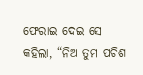ଫେରାଇ ଦେଇ ସେ କହିଲା, “ନିଅ ତୁମ ପଚିଶ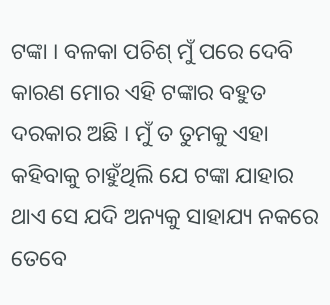ଟଙ୍କା । ବଳକା ପଚିଶ୍ ମୁଁ ପରେ ଦେବି କାରଣ ମୋର ଏହି ଟଙ୍କାର ବହୁତ ଦରକାର ଅଛି । ମୁଁ ତ ତୁମକୁ ଏହା କହିବାକୁ ଚାହୁଁଥିଲି ଯେ ଟଙ୍କା ଯାହାର ଥାଏ ସେ ଯଦି ଅନ୍ୟକୁ ସାହାଯ୍ୟ ନକରେ ତେବେ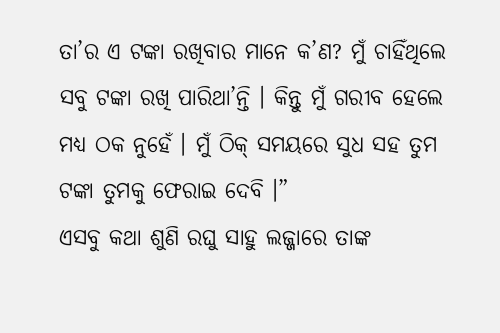ତା’ର ଏ ଟଙ୍କା ରଖିବାର ମାନେ କ’ଣ? ମୁଁ ଚାହିଁଥିଲେ ସବୁ ଟଙ୍କା ରଖି ପାରିଥା’ନ୍ତି । କିନ୍ତୁ ମୁଁ ଗରୀବ ହେଲେ ମଧ୍ୟ ଠକ ନୁହେଁ । ମୁଁ ଠିକ୍ ସମୟରେ ସୁଧ ସହ ତୁମ ଟଙ୍କା ତୁମକୁ ଫେରାଇ ଦେବି ।”
ଏସବୁ କଥା ଶୁଣି ରଘୁ ସାହୁ ଲଜ୍ଜାରେ ତାଙ୍କ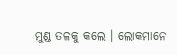ମୁଣ୍ଡ ତଳକୁ କଲେ । ଲୋକମାନେ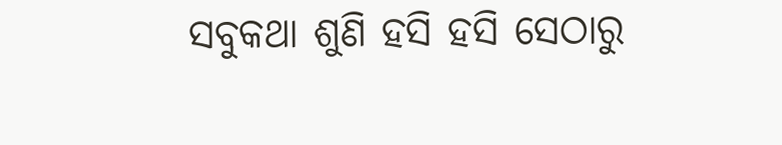ସବୁକଥା ଶୁଣି ହସି ହସି ସେଠାରୁ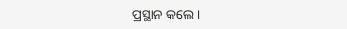ପ୍ରସ୍ଥାନ କଲେ ।